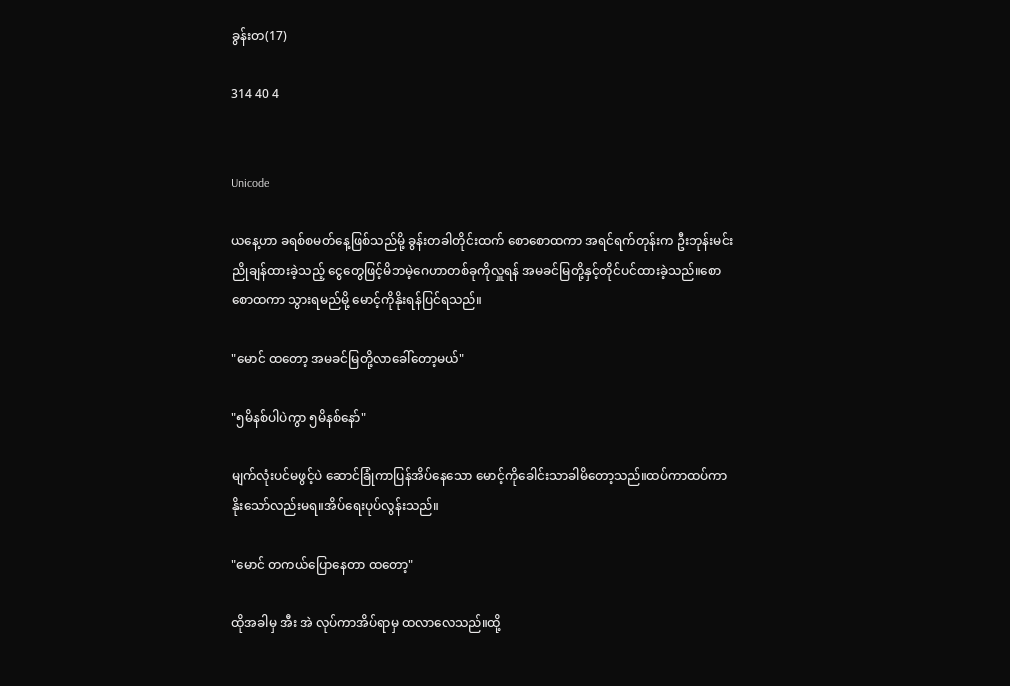ခွန်းတ(17)

314 40 4


Unicode

ယနေ့ဟာ ခရစ်စမတ်နေ့ဖြစ်သည်မို့ ခွန်းတခါတိုင်းထက် စောစောထကာ အရင်ရက်တုန်းက ဦးဘုန်းမင်းညိုချန်ထားခဲ့သည့် ငွေတွေဖြင့်မိဘမဲ့ဂေဟာတစ်ခုကိုလှူရန် အမခင်မြတို့နှင့်တိုင်ပင်ထားခဲ့သည်။စောစောထကာ သွားရမည်မို့ မောင့်ကိုနိုးရန်ပြင်ရသည်။

"မောင် ထတော့ အမခင်မြတို့လာခေါ်တော့မယ်"

"၅မိနစ်ပါပဲကွာ ၅မိနစ်နော်"

မျက်လုံးပင်မဖွင့်ပဲ ဆောင်ခြုံကာပြန်အိပ်နေသော မောင့်ကိုခေါင်းသာခါမိတော့သည်။ထပ်ကာထပ်ကာ နိုးသော်လည်းမရ။အိပ်ရေးပုပ်လွန်းသည်။

"မောင် တကယ်ပြောနေတာ ထတော့"

ထိုအခါမှ အီး အဲ လုပ်ကာအိပ်ရာမှ ထလာလေသည်။ထို့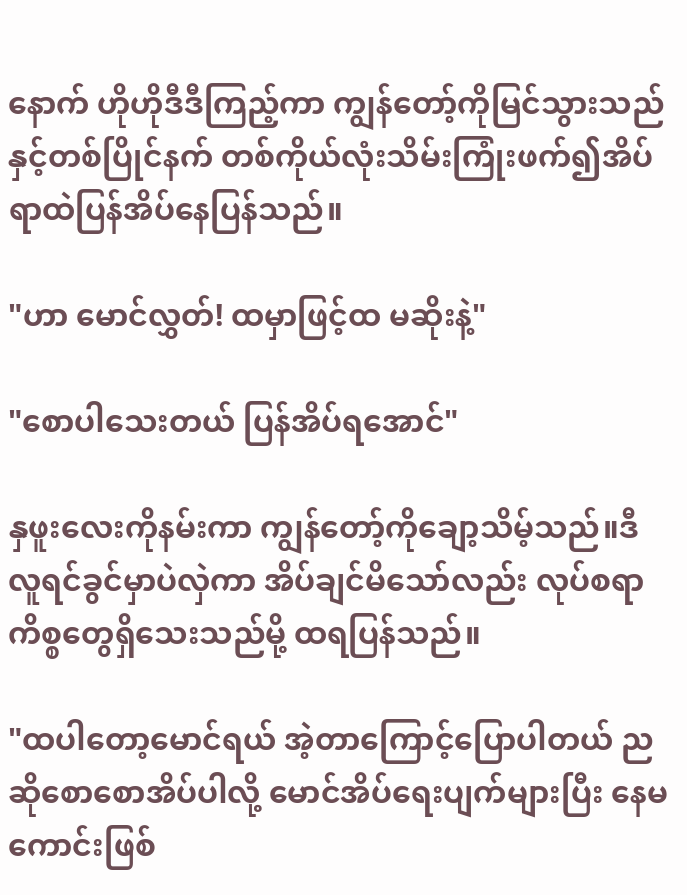နောက် ဟိုဟိုဒီဒီကြည့်ကာ ကျွန်တော့်ကိုမြင်သွားသည်နှင့်တစ်ပြိုင်နက် တစ်ကိုယ်လုံးသိမ်းကြုံးဖက်၍အိပ်ရာထဲပြန်အိပ်နေပြန်သည်။

"ဟာ မောင်လွှတ်! ထမှာဖြင့်ထ မဆိုးနဲ့"

"စောပါသေးတယ် ပြန်အိပ်ရအောင်"

နှဖူးလေးကိုနမ်းကာ ကျွန်တော့်ကိုချော့သိမ့်သည်။ဒီလူရင်ခွင်မှာပဲလှဲကာ အိပ်ချင်မိသော်လည်း လုပ်စရာကိစ္စတွေရှိသေးသည်မို့ ထရပြန်သည်။

"ထပါတော့မောင်ရယ် အဲ့တာကြောင့်ပြောပါတယ် ညဆိုစောစောအိပ်ပါလို့ မောင်အိပ်ရေးပျက်များပြီး နေမကောင်းဖြစ်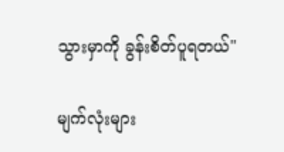သွားမှာကို ခွန်းစိတ်ပူရတယ်"

မျက်လုံး‌များ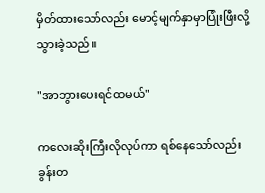မှိတ်ထားသော်လည်း မောင့်မျက်နှာမှာပြုံးဖြီးလို့သွားခဲ့သည်။

"အာဘွားပေးရင်ထမယ်"

ကလေးဆိုးကြီးလိုလုပ်ကာ ရစ်နေသော်လည်း ခွန်းတ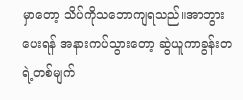မှာတော့ သိပ်ကိုသဘောကျရသည်။အာဘွားပေးရန် အနားကပ်သွားတော့ ဆွဲယူကာခွန်းတရဲ့တစ်မျက်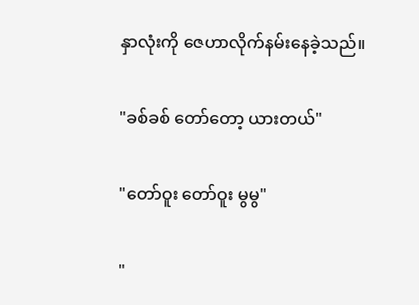နှာလုံးကို ဇေဟာလိုက်နမ်းနေခဲ့သည်။

"ခစ်ခစ် တော်တော့ ယားတယ်"

"တော်ဝူး တော်ဝူး မွမွ"

"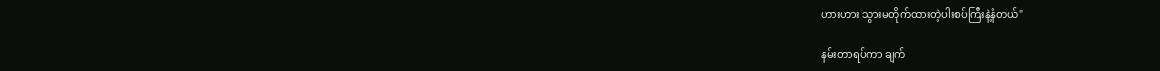ဟားဟား သွားမတိုက်ထားတဲ့ပါးစပ်ကြီးနဲ့နံတယ်"

နမ်းတာရပ်ကာ ချက်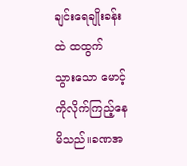ချင်းရေချိုးခန်းထဲ ထထွက်သွား‌သော ‌မောင့်ကိုလိုက်ကြည့်နေမိသည်။ခဏအ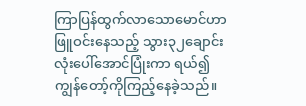ကြာပြန်ထွက်လာသောမောင်ဟာ ဖြူဝင်းနေသည့် သွား၃၂ချောင်းလုံးပေါ်အောင်ပြုံး‌ကာ ရယ်၍ကျွန်တော့်ကိုကြည့်နေခဲ့သည်။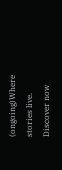(ongoing)Where stories live. Discover now